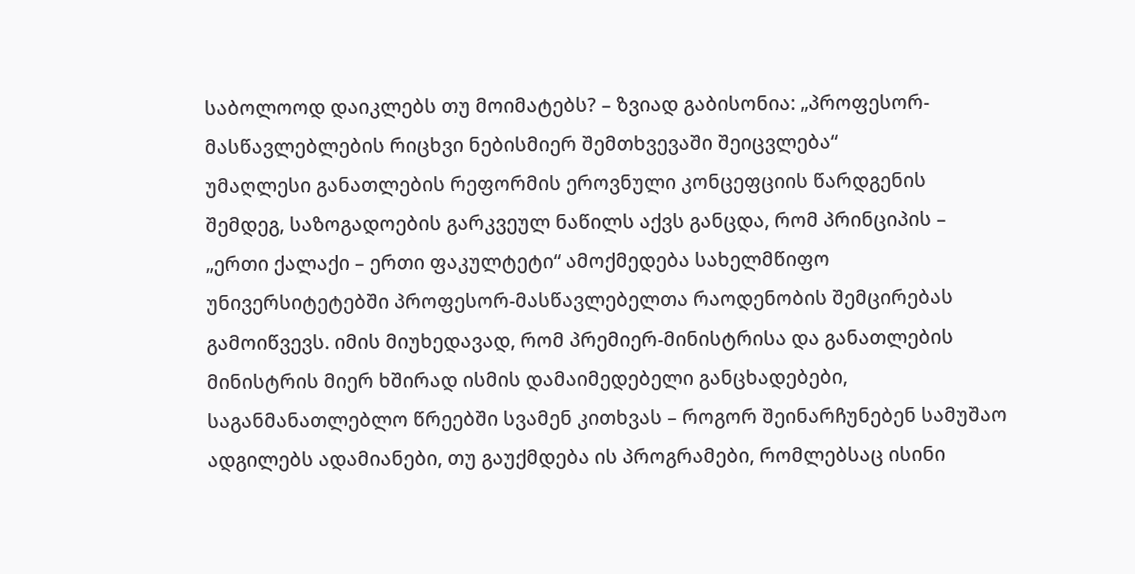საბოლოოდ დაიკლებს თუ მოიმატებს? – ზვიად გაბისონია: „პროფესორ-მასწავლებლების რიცხვი ნებისმიერ შემთხვევაში შეიცვლება“
უმაღლესი განათლების რეფორმის ეროვნული კონცეფციის წარდგენის შემდეგ, საზოგადოების გარკვეულ ნაწილს აქვს განცდა, რომ პრინციპის – „ერთი ქალაქი – ერთი ფაკულტეტი“ ამოქმედება სახელმწიფო უნივერსიტეტებში პროფესორ-მასწავლებელთა რაოდენობის შემცირებას გამოიწვევს. იმის მიუხედავად, რომ პრემიერ-მინისტრისა და განათლების მინისტრის მიერ ხშირად ისმის დამაიმედებელი განცხადებები, საგანმანათლებლო წრეებში სვამენ კითხვას – როგორ შეინარჩუნებენ სამუშაო ადგილებს ადამიანები, თუ გაუქმდება ის პროგრამები, რომლებსაც ისინი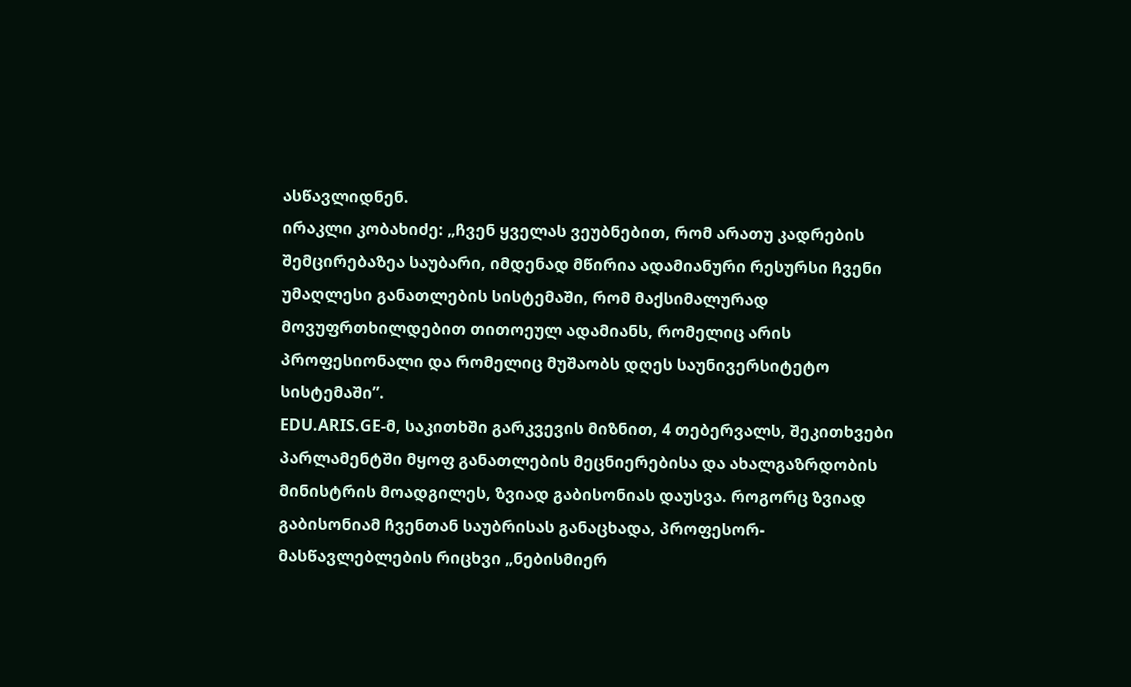ასწავლიდნენ.
ირაკლი კობახიძე: „ჩვენ ყველას ვეუბნებით, რომ არათუ კადრების შემცირებაზეა საუბარი, იმდენად მწირია ადამიანური რესურსი ჩვენი უმაღლესი განათლების სისტემაში, რომ მაქსიმალურად მოვუფრთხილდებით თითოეულ ადამიანს, რომელიც არის პროფესიონალი და რომელიც მუშაობს დღეს საუნივერსიტეტო სისტემაში”.
EDU.ARIS.GE-მ, საკითხში გარკვევის მიზნით, 4 თებერვალს, შეკითხვები პარლამენტში მყოფ განათლების მეცნიერებისა და ახალგაზრდობის მინისტრის მოადგილეს, ზვიად გაბისონიას დაუსვა. როგორც ზვიად გაბისონიამ ჩვენთან საუბრისას განაცხადა, პროფესორ-მასწავლებლების რიცხვი „ნებისმიერ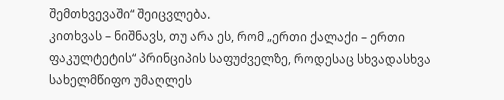შემთხვევაში“ შეიცვლება.
კითხვას – ნიშნავს, თუ არა ეს, რომ „ერთი ქალაქი – ერთი ფაკულტეტის“ პრინციპის საფუძველზე, როდესაც სხვადასხვა სახელმწიფო უმაღლეს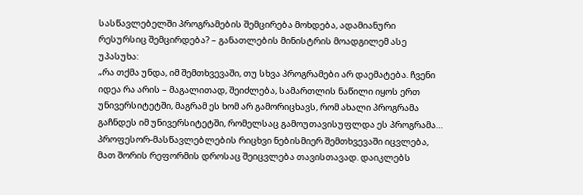სასწავლებელში პროგრამების შემცირება მოხდება, ადამიანური რესურსიც შემცირდება? – განათლების მინისტრის მოადგილემ ასე უპასუხა:
„რა თქმა უნდა, იმ შემთხვევაში, თუ სხვა პროგრამები არ დაემატება. ჩვენი იდეა რა არის – მაგალითად, შეიძლება, სამართლის ნაწილი იყოს ერთ უნივერსიტეტში, მაგრამ ეს ხომ არ გამორიცხავს, რომ ახალი პროგრამა გაჩნდეს იმ უნივერსიტეტში, რომელსაც გამოუთავისუფლდა ეს პროგრამა… პროფესორ-მასწავლებლების რიცხვი ნებისმიერ შემთხვევაში იცვლება, მათ შორის რეფორმის დროსაც შეიცვლება თავისთავად. დაიკლებს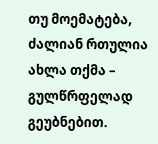თუ მოემატება, ძალიან რთულია ახლა თქმა – გულწრფელად გეუბნებით.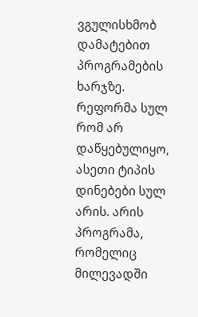ვგულისხმობ დამატებით პროგრამების ხარჯზე.
რეფორმა სულ რომ არ დაწყებულიყო, ასეთი ტიპის დინებები სულ არის. არის პროგრამა, რომელიც მილევადში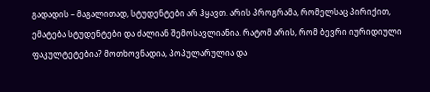გადადის – მაგალითად, სტუდენტები არ ჰყავთ. არის პროგრამა, რომელსაც პირიქით, ემატება სტუდენტები და ძალიან შემოსავლიანია. რატომ არის, რომ ბევრი იურიდიული ფაკულტეტებია? მოთხოვნადია, პოპულარულია და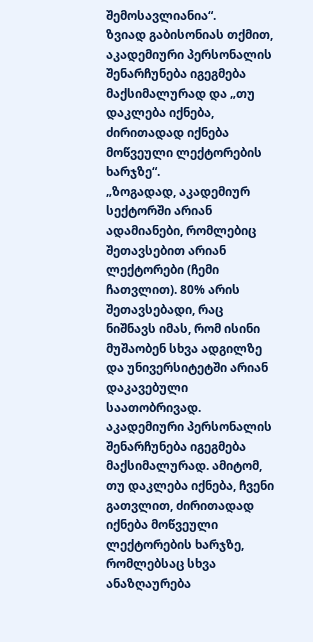შემოსავლიანია“.
ზვიად გაბისონიას თქმით, აკადემიური პერსონალის შენარჩუნება იგეგმება მაქსიმალურად და „თუ დაკლება იქნება, ძირითადად იქნება მოწვეული ლექტორების ხარჯზე“.
„ზოგადად, აკადემიურ სექტორში არიან ადამიანები, რომლებიც შეთავსებით არიან ლექტორები (ჩემი ჩათვლით). 80% არის შეთავსებადი, რაც ნიშნავს იმას, რომ ისინი მუშაობენ სხვა ადგილზე და უნივერსიტეტში არიან დაკავებული საათობრივად. აკადემიური პერსონალის შენარჩუნება იგეგმება მაქსიმალურად. ამიტომ, თუ დაკლება იქნება, ჩვენი გათვლით, ძირითადად იქნება მოწვეული ლექტორების ხარჯზე, რომლებსაც სხვა ანაზღაურება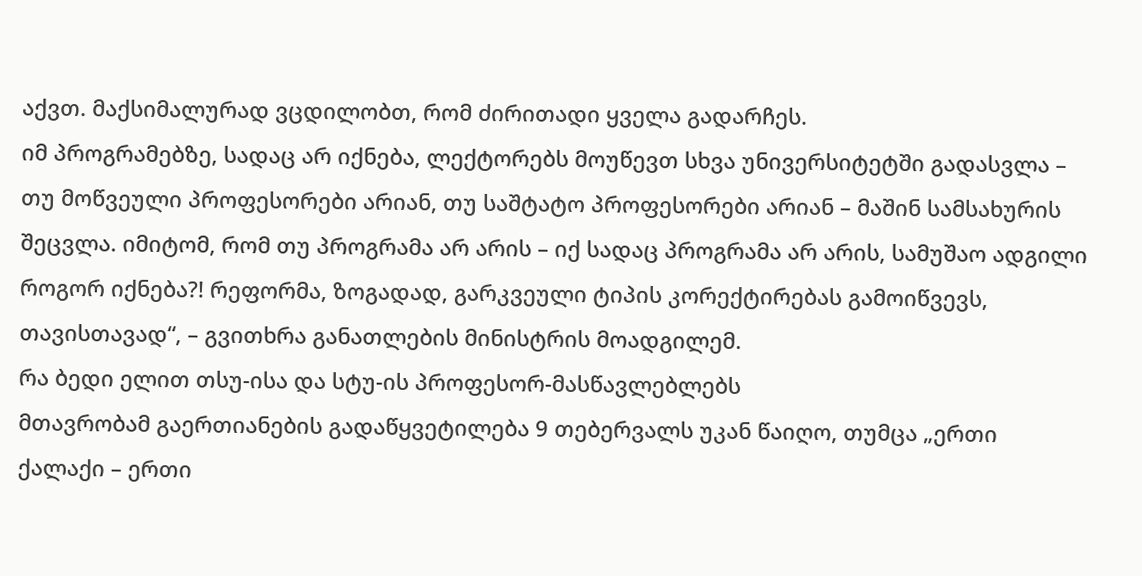აქვთ. მაქსიმალურად ვცდილობთ, რომ ძირითადი ყველა გადარჩეს.
იმ პროგრამებზე, სადაც არ იქნება, ლექტორებს მოუწევთ სხვა უნივერსიტეტში გადასვლა – თუ მოწვეული პროფესორები არიან, თუ საშტატო პროფესორები არიან – მაშინ სამსახურის შეცვლა. იმიტომ, რომ თუ პროგრამა არ არის – იქ სადაც პროგრამა არ არის, სამუშაო ადგილი როგორ იქნება?! რეფორმა, ზოგადად, გარკვეული ტიპის კორექტირებას გამოიწვევს, თავისთავად“, – გვითხრა განათლების მინისტრის მოადგილემ.
რა ბედი ელით თსუ-ისა და სტუ-ის პროფესორ-მასწავლებლებს
მთავრობამ გაერთიანების გადაწყვეტილება 9 თებერვალს უკან წაიღო, თუმცა „ერთი ქალაქი – ერთი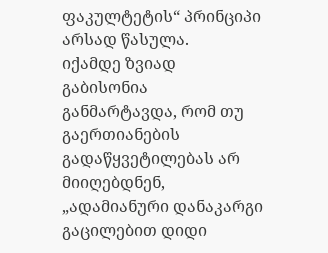ფაკულტეტის“ პრინციპი არსად წასულა.
იქამდე ზვიად გაბისონია განმარტავდა, რომ თუ გაერთიანების გადაწყვეტილებას არ მიიღებდნენ, „ადამიანური დანაკარგი გაცილებით დიდი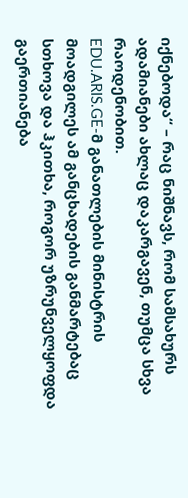იქნებოდა“ – რაც ნიშნავს, რომ სამსახურს ადამიანები ახლაც დაკარგავენ, თუმცა სხვა რაოდენობით.
EDU.ARIS.GE-მ განათლების მინისტრის მოადგილეს ამ განცხადების განმარტებაც სთხოვა და ჰკითხა, როგორ უზრუნველყოფდა გაერთიანება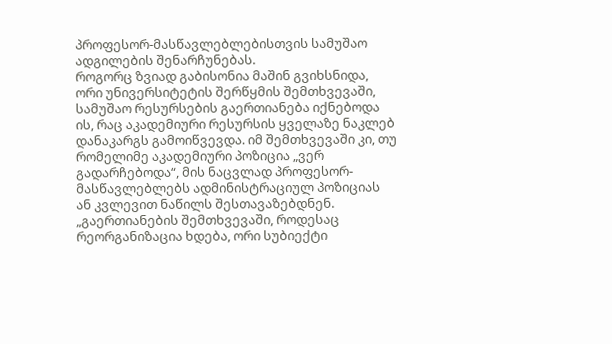პროფესორ-მასწავლებლებისთვის სამუშაო ადგილების შენარჩუნებას.
როგორც ზვიად გაბისონია მაშინ გვიხსნიდა, ორი უნივერსიტეტის შერწყმის შემთხვევაში, სამუშაო რესურსების გაერთიანება იქნებოდა ის, რაც აკადემიური რესურსის ყველაზე ნაკლებ დანაკარგს გამოიწვევდა. იმ შემთხვევაში კი, თუ რომელიმე აკადემიური პოზიცია „ვერ გადარჩებოდა“, მის ნაცვლად პროფესორ-მასწავლებლებს ადმინისტრაციულ პოზიციას ან კვლევით ნაწილს შესთავაზებდნენ.
„გაერთიანების შემთხვევაში, როდესაც რეორგანიზაცია ხდება, ორი სუბიექტი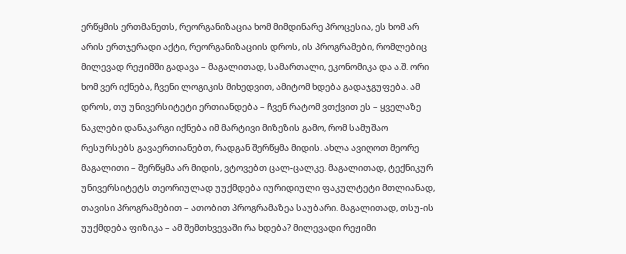ერწყმის ერთმანეთს, რეორგანიზაცია ხომ მიმდინარე პროცესია, ეს ხომ არ არის ერთჯერადი აქტი, რეორგანიზაციის დროს, ის პროგრამები, რომლებიც მილევად რეჟიმში გადავა – მაგალითად, სამართალი, ეკონომიკა და ა.შ. ორი ხომ ვერ იქნება, ჩვენი ლოგიკის მიხედვით, ამიტომ ხდება გადაჯგუფება. ამ დროს, თუ უნივერსიტეტი ერთიანდება – ჩვენ რატომ ვთქვით ეს – ყველაზე ნაკლები დანაკარგი იქნება იმ მარტივი მიზეზის გამო, რომ სამუშაო რესურსებს გავაერთიანებთ, რადგან შერწყმა მიდის. ახლა ავიღოთ მეორე მაგალითი – შერწყმა არ მიდის, ვტოვებთ ცალ-ცალკე. მაგალითად, ტექნიკურ უნივერსიტეტს თეორიულად უუქმდება იურიდიული ფაკულტეტი მთლიანად, თავისი პროგრამებით – ათობით პროგრამაზეა საუბარი. მაგალითად, თსუ-ის უუქმდება ფიზიკა – ამ შემთხვევაში რა ხდება? მილევადი რეჟიმი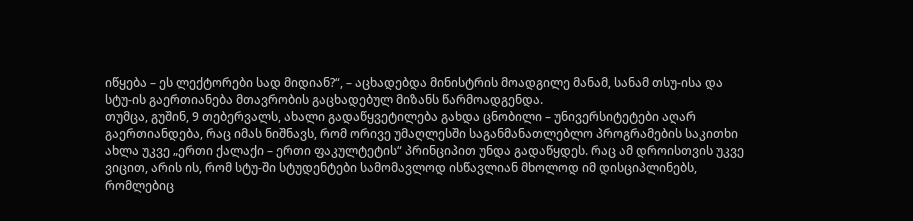იწყება – ეს ლექტორები სად მიდიან?“, – აცხადებდა მინისტრის მოადგილე მანამ, სანამ თსუ-ისა და სტუ-ის გაერთიანება მთავრობის გაცხადებულ მიზანს წარმოადგენდა.
თუმცა, გუშინ, 9 თებერვალს, ახალი გადაწყვეტილება გახდა ცნობილი – უნივერსიტეტები აღარ გაერთიანდება, რაც იმას ნიშნავს, რომ ორივე უმაღლესში საგანმანათლებლო პროგრამების საკითხი ახლა უკვე „ერთი ქალაქი – ერთი ფაკულტეტის“ პრინციპით უნდა გადაწყდეს. რაც ამ დროისთვის უკვე ვიცით, არის ის, რომ სტუ-ში სტუდენტები სამომავლოდ ისწავლიან მხოლოდ იმ დისციპლინებს, რომლებიც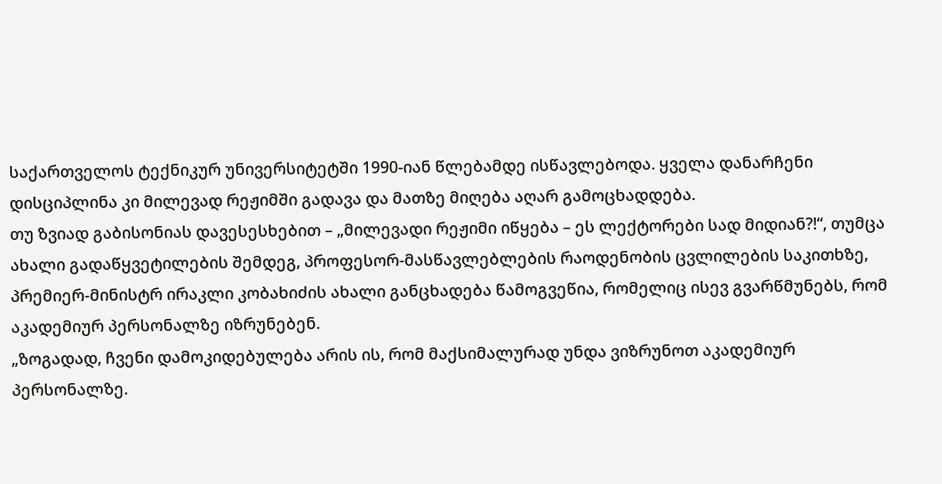საქართველოს ტექნიკურ უნივერსიტეტში 1990-იან წლებამდე ისწავლებოდა. ყველა დანარჩენი დისციპლინა კი მილევად რეჟიმში გადავა და მათზე მიღება აღარ გამოცხადდება.
თუ ზვიად გაბისონიას დავესესხებით – „მილევადი რეჟიმი იწყება – ეს ლექტორები სად მიდიან?!“, თუმცა ახალი გადაწყვეტილების შემდეგ, პროფესორ-მასწავლებლების რაოდენობის ცვლილების საკითხზე, პრემიერ-მინისტრ ირაკლი კობახიძის ახალი განცხადება წამოგვეწია, რომელიც ისევ გვარწმუნებს, რომ აკადემიურ პერსონალზე იზრუნებენ.
„ზოგადად, ჩვენი დამოკიდებულება არის ის, რომ მაქსიმალურად უნდა ვიზრუნოთ აკადემიურ პერსონალზე.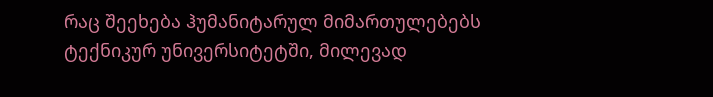რაც შეეხება ჰუმანიტარულ მიმართულებებს ტექნიკურ უნივერსიტეტში, მილევად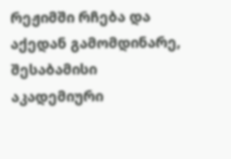რეჟიმში რჩება და აქედან გამომდინარე, შესაბამისი აკადემიური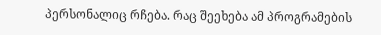პერსონალიც რჩება. რაც შეეხება ამ პროგრამების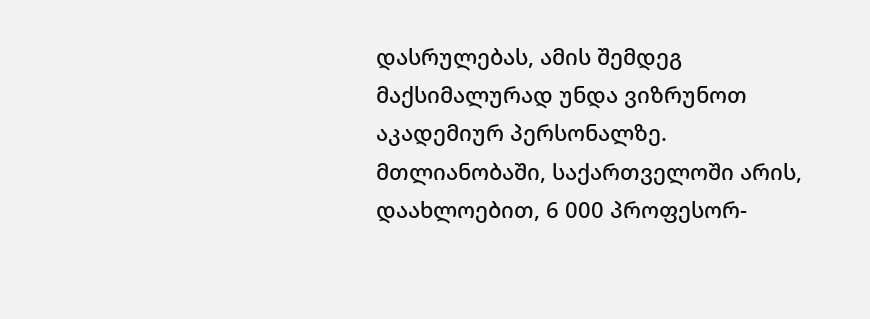დასრულებას, ამის შემდეგ მაქსიმალურად უნდა ვიზრუნოთ აკადემიურ პერსონალზე. მთლიანობაში, საქართველოში არის, დაახლოებით, 6 000 პროფესორ-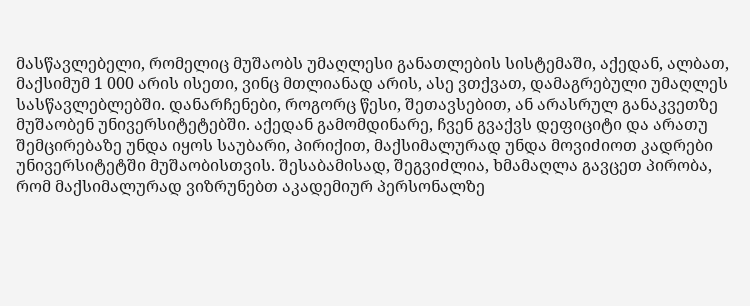მასწავლებელი, რომელიც მუშაობს უმაღლესი განათლების სისტემაში, აქედან, ალბათ, მაქსიმუმ 1 000 არის ისეთი, ვინც მთლიანად არის, ასე ვთქვათ, დამაგრებული უმაღლეს სასწავლებლებში. დანარჩენები, როგორც წესი, შეთავსებით, ან არასრულ განაკვეთზე მუშაობენ უნივერსიტეტებში. აქედან გამომდინარე, ჩვენ გვაქვს დეფიციტი და არათუ შემცირებაზე უნდა იყოს საუბარი, პირიქით, მაქსიმალურად უნდა მოვიძიოთ კადრები უნივერსიტეტში მუშაობისთვის. შესაბამისად, შეგვიძლია, ხმამაღლა გავცეთ პირობა, რომ მაქსიმალურად ვიზრუნებთ აკადემიურ პერსონალზე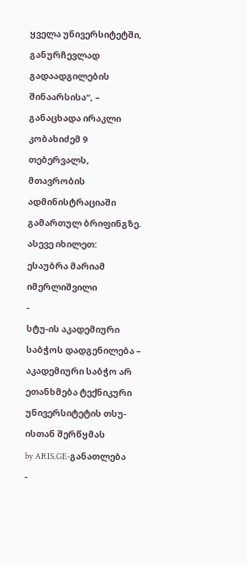ყველა უნივერსიტეტში, განურჩევლად გადაადგილების შინაარსისა“, – განაცხადა ირაკლი კობახიძემ 9 თებერვალს, მთავრობის ადმინისტრაციაში გამართულ ბრიფინგზე.
ასევე იხილეთ:
ესაუბრა მარიამ იმერლიშვილი
-
სტუ-ის აკადემიური საბჭოს დადგენილება – აკადემიური საბჭო არ ეთანხმება ტექნიკური უნივერსიტეტის თსუ-ისთან შერწყმას
by ARIS.GE-განათლება
-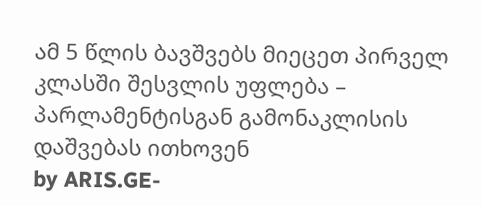ამ 5 წლის ბავშვებს მიეცეთ პირველ კლასში შესვლის უფლება – პარლამენტისგან გამონაკლისის დაშვებას ითხოვენ
by ARIS.GE-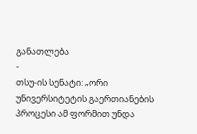განათლება
-
თსუ-ის სენატი: „ორი უნივერსიტეტის გაერთიანების პროცესი ამ ფორმით უნდა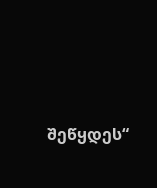შეწყდეს“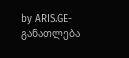by ARIS.GE-განათლება